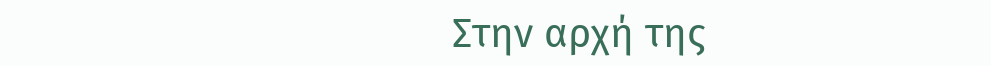Στην αρχή της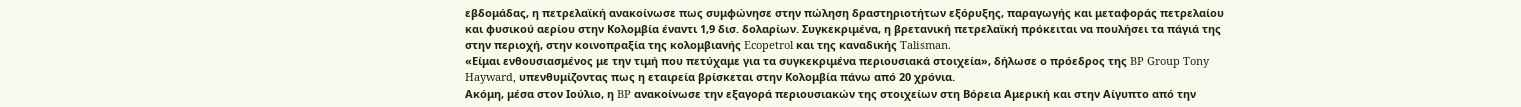εβδομάδας, η πετρελαϊκή ανακοίνωσε πως συμφώνησε στην πώληση δραστηριοτήτων εξόρυξης, παραγωγής και μεταφοράς πετρελαίου και φυσικού αερίου στην Κολομβία έναντι 1,9 δισ. δολαρίων. Συγκεκριμένα, η βρετανική πετρελαϊκή πρόκειται να πουλήσει τα πάγιά της στην περιοχή, στην κοινοπραξία της κολομβιανής Ecopetrol και της καναδικής Talisman.
«Είμαι ενθουσιασμένος με την τιμή που πετύχαμε για τα συγκεκριμένα περιουσιακά στοιχεία», δήλωσε ο πρόεδρος της BP Group Tony Hayward, υπενθυμίζοντας πως η εταιρεία βρίσκεται στην Κολομβία πάνω από 20 χρόνια.
Ακόμη, μέσα στον Ιούλιο, η BP ανακοίνωσε την εξαγορά περιουσιακών της στοιχείων στη Βόρεια Αμερική και στην Αίγυπτο από την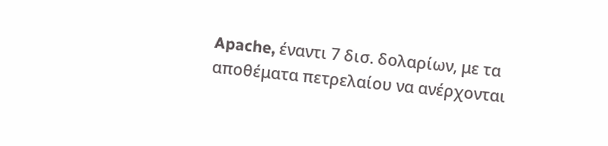Apache, έναντι 7 δισ. δολαρίων, με τα αποθέματα πετρελαίου να ανέρχονται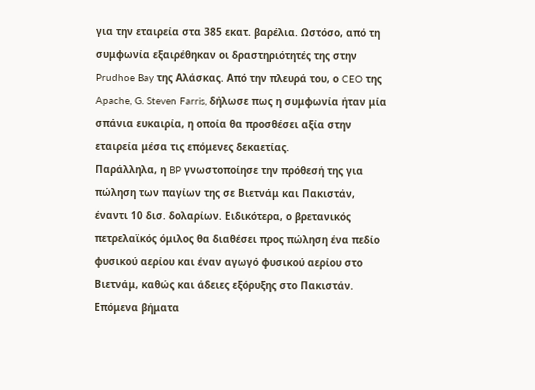για την εταιρεία στα 385 εκατ. βαρέλια. Ωστόσο, από τη συμφωνία εξαιρέθηκαν οι δραστηριότητές της στην Prudhoe Bay της Αλάσκας. Από την πλευρά του, ο CEO της Apache, G. Steven Farris, δήλωσε πως η συμφωνία ήταν μία σπάνια ευκαιρία, η οποία θα προσθέσει αξία στην εταιρεία μέσα τις επόμενες δεκαετίας.
Παράλληλα, η BP γνωστοποίησε την πρόθεσή της για πώληση των παγίων της σε Βιετνάμ και Πακιστάν, έναντι 10 δισ. δολαρίων. Ειδικότερα, ο βρετανικός πετρελαϊκός όμιλος θα διαθέσει προς πώληση ένα πεδίο φυσικού αερίου και έναν αγωγό φυσικού αερίου στο Βιετνάμ, καθώς και άδειες εξόρυξης στο Πακιστάν.
Επόμενα βήματα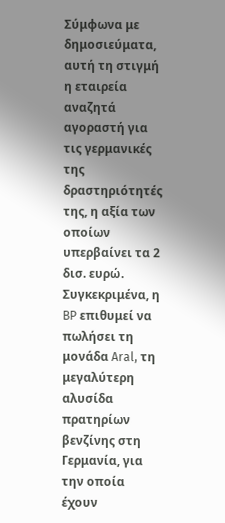Σύμφωνα με δημοσιεύματα, αυτή τη στιγμή η εταιρεία αναζητά αγοραστή για τις γερμανικές της δραστηριότητές της, η αξία των οποίων υπερβαίνει τα 2 δισ. ευρώ. Συγκεκριμένα, η BP επιθυμεί να πωλήσει τη μονάδα Aral, τη μεγαλύτερη αλυσίδα πρατηρίων βενζίνης στη Γερμανία, για την οποία έχουν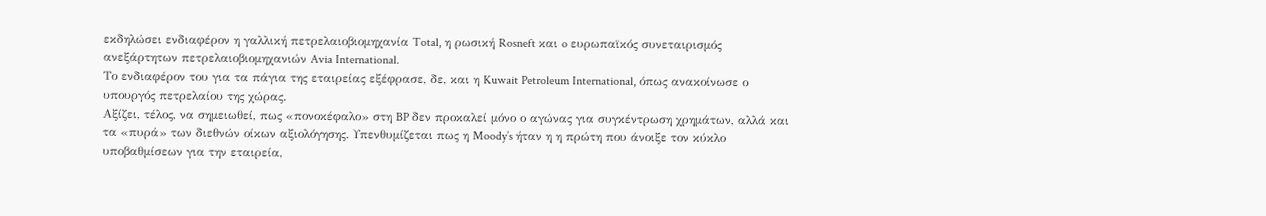εκδηλώσει ενδιαφέρον η γαλλική πετρελαιοβιομηχανία Total, η ρωσική Rosneft και o ευρωπαϊκός συνεταιρισμός ανεξάρτητων πετρελαιοβιομηχανιών Avia International.
Το ενδιαφέρον του για τα πάγια της εταιρείας εξέφρασε, δε, και η Kuwait Petroleum International, όπως ανακοίνωσε ο υπουργός πετρελαίου της χώρας.
Αξίζει, τέλος, να σημειωθεί, πως «πονοκέφαλο» στη BP δεν προκαλεί μόνο ο αγώνας για συγκέντρωση χρημάτων, αλλά και τα «πυρά» των διεθνών οίκων αξιολόγησης. Υπενθυμίζεται πως η Moody’s ήταν η η πρώτη που άνοιξε τον κύκλο υποβαθμίσεων για την εταιρεία,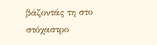βάζοντάς τη στο στόχαστρο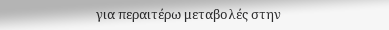για περαιτέρω μεταβολές στην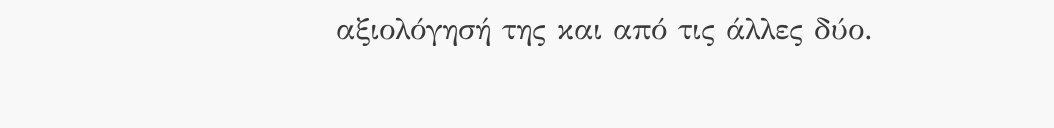αξιολόγησή της και από τις άλλες δύο.